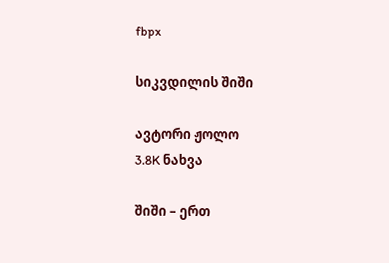fbpx

სიკვდილის შიში

ავტორი ჟოლო
3.8K ნახვა

შიში – ერთ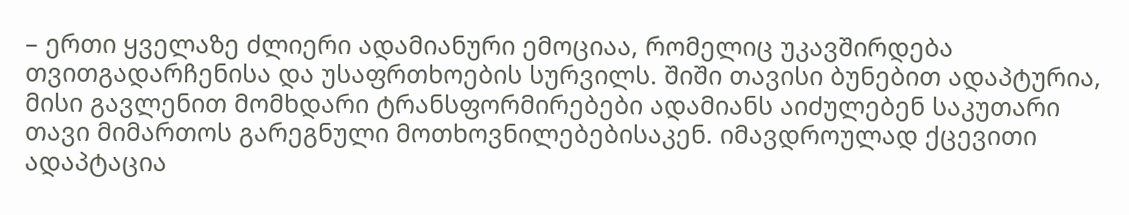– ერთი ყველაზე ძლიერი ადამიანური ემოციაა, რომელიც უკავშირდება თვითგადარჩენისა და უსაფრთხოების სურვილს. შიში თავისი ბუნებით ადაპტურია, მისი გავლენით მომხდარი ტრანსფორმირებები ადამიანს აიძულებენ საკუთარი თავი მიმართოს გარეგნული მოთხოვნილებებისაკენ. იმავდროულად ქცევითი ადაპტაცია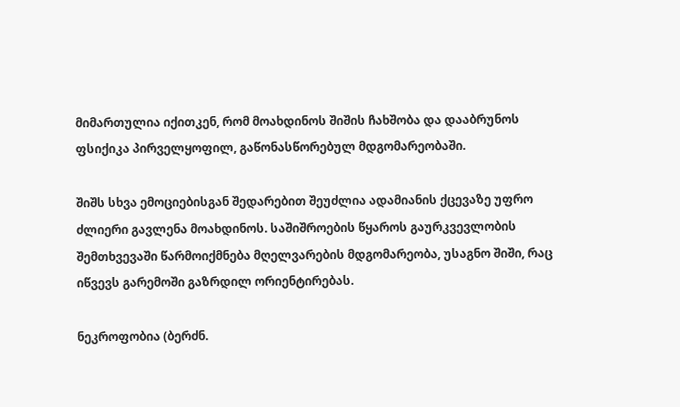მიმართულია იქითკენ, რომ მოახდინოს შიშის ჩახშობა და დააბრუნოს ფსიქიკა პირველყოფილ, გაწონასწორებულ მდგომარეობაში.

შიშს სხვა ემოციებისგან შედარებით შეუძლია ადამიანის ქცევაზე უფრო ძლიერი გავლენა მოახდინოს. საშიშროების წყაროს გაურკვევლობის შემთხვევაში წარმოიქმნება მღელვარების მდგომარეობა, უსაგნო შიში, რაც იწვევს გარემოში გაზრდილ ორიენტირებას.

ნეკროფობია (ბერძნ.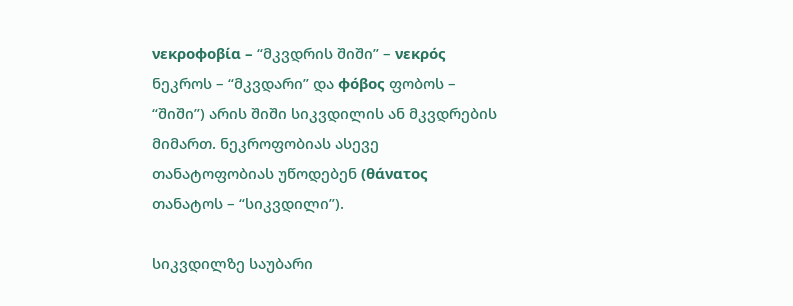νεκροφοβία – “მკვდრის შიში” – νεκρός ნეკროს – “მკვდარი” და φόβος ფობოს – “შიში”) არის შიში სიკვდილის ან მკვდრების მიმართ. ნეკროფობიას ასევე თანატოფობიას უწოდებენ (θάνατος თანატოს – “სიკვდილი”).

სიკვდილზე საუბარი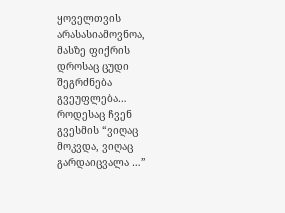ყოველთვის არასასიამოვნოა, მასზე ფიქრის დროსაც ცუდი შეგრძნება გვეუფლება… როდესაც ჩვენ გვესმის “ვიღაც მოკვდა, ვიღაც გარდაიცვალა …”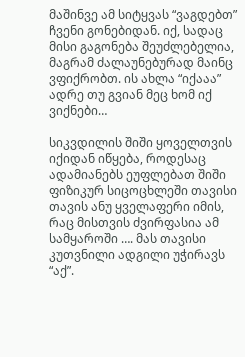მაშინვე ამ სიტყვას “ვაგდებთ” ჩვენი გონებიდან. იქ, სადაც მისი გაგონება შეუძლებელია, მაგრამ ძალაუნებურად მაინც ვფიქრობთ. ის ახლა “იქააა” ადრე თუ გვიან მეც ხომ იქ ვიქნები…

სიკვდილის შიში ყოველთვის იქიდან იწყება, როდესაც ადამიანებს ეუფლებათ შიში ფიზიკურ სიცოცხლეში თავისი თავის ანუ ყველაფერი იმის, რაც მისთვის ძვირფასია ამ სამყაროში …. მას თავისი კუთვნილი ადგილი უჭირავს “აქ”.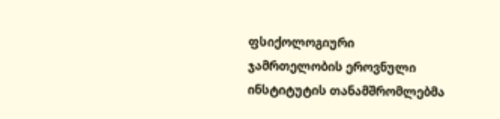ფსიქოლოგიური ჯამრთელობის ეროვნული ინსტიტუტის თანამშრომლებმა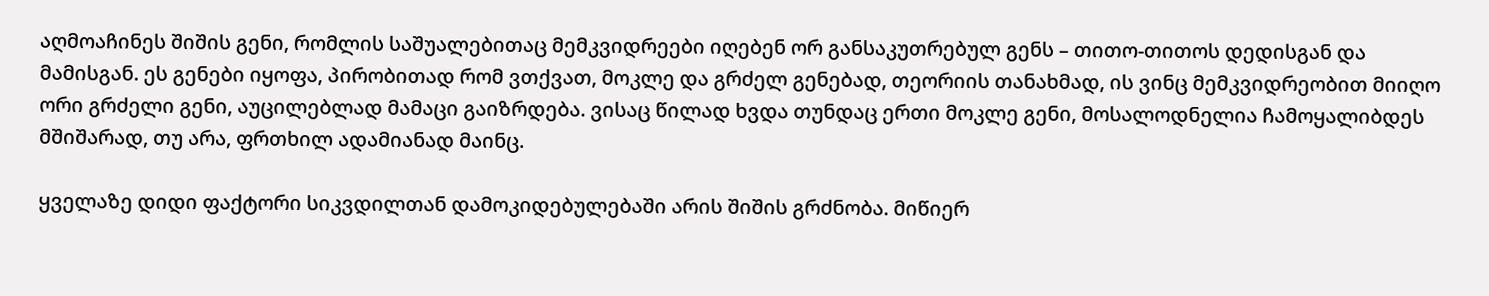აღმოაჩინეს შიშის გენი, რომლის საშუალებითაც მემკვიდრეები იღებენ ორ განსაკუთრებულ გენს – თითო-თითოს დედისგან და მამისგან. ეს გენები იყოფა, პირობითად რომ ვთქვათ, მოკლე და გრძელ გენებად, თეორიის თანახმად, ის ვინც მემკვიდრეობით მიიღო ორი გრძელი გენი, აუცილებლად მამაცი გაიზრდება. ვისაც წილად ხვდა თუნდაც ერთი მოკლე გენი, მოსალოდნელია ჩამოყალიბდეს მშიშარად, თუ არა, ფრთხილ ადამიანად მაინც.

ყველაზე დიდი ფაქტორი სიკვდილთან დამოკიდებულებაში არის შიშის გრძნობა. მიწიერ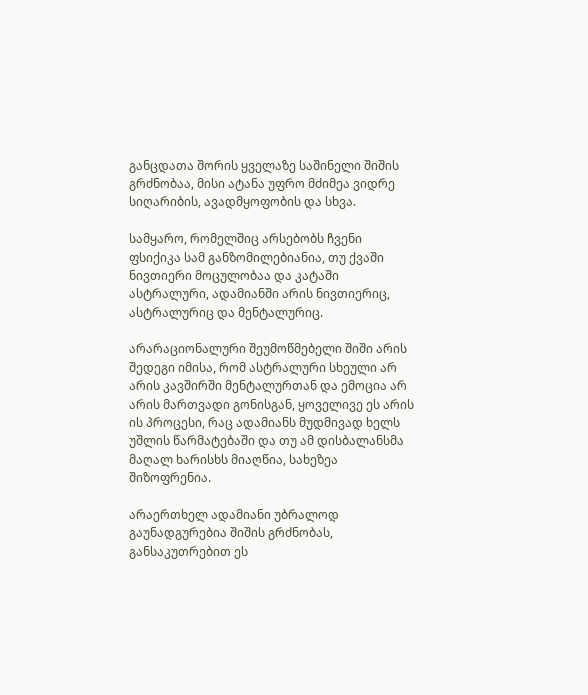განცდათა შორის ყველაზე საშინელი შიშის გრძნობაა, მისი ატანა უფრო მძიმეა ვიდრე სიღარიბის, ავადმყოფობის და სხვა.

სამყარო, რომელშიც არსებობს ჩვენი ფსიქიკა სამ განზომილებიანია, თუ ქვაში ნივთიერი მოცულობაა და კატაში ასტრალური, ადამიანში არის ნივთიერიც, ასტრალურიც და მენტალურიც.

არარაციონალური შეუმოწმებელი შიში არის შედეგი იმისა, რომ ასტრალური სხეული არ არის კავშირში მენტალურთან და ემოცია არ არის მართვადი გონისგან, ყოველივე ეს არის ის პროცესი, რაც ადამიანს მუდმივად ხელს უშლის წარმატებაში და თუ ამ დისბალანსმა მაღალ ხარისხს მიაღწია, სახეზეა შიზოფრენია.

არაერთხელ ადამიანი უბრალოდ გაუნადგურებია შიშის გრძნობას, განსაკუთრებით ეს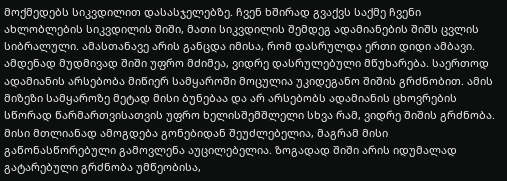მოქმედებს სიკვდილით დასასჯელებზე. ჩვენ ხშირად გვაქვს საქმე ჩვენი ახლობლების სიკვდილის შიში, მათი სიკვდილის შემდეგ ადამიანების შიშს ცვლის სიბრალული. ამასთანავე არის განცდა იმისა, რომ დასრულდა ერთი დიდი ამბავი. ამდენად მუდმივად შიში უფრო მძიმეა, ვიდრე დასრულებული მწუხარება. საერთოდ ადამიანის არსებობა მიწიერ სამყაროში მოცულია უკიდეგანო შიშის გრძნობით. ამის მიზეზი სამყაროზე მეტად მისი ბუნებაა და არ არსებობს ადამიანის ცხოვრების სწორად წარმართვისათვის უფრო ხელისშემშლელი სხვა რამ, ვიდრე შიშის გრძნობა. მისი მთლიანად ამოგდება გონებიდან შეუძლებელია, მაგრამ მისი გაწონასწორებული გამოვლენა აუცილებელია. ზოგადად შიში არის იდუმალად გატარებული გრძნობა უმწეობისა,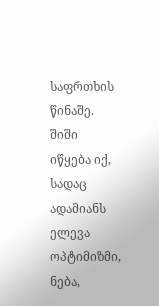საფრთხის წინაშე. შიში იწყება იქ, სადაც ადამიანს ელევა ოპტიმიზმი, ნება,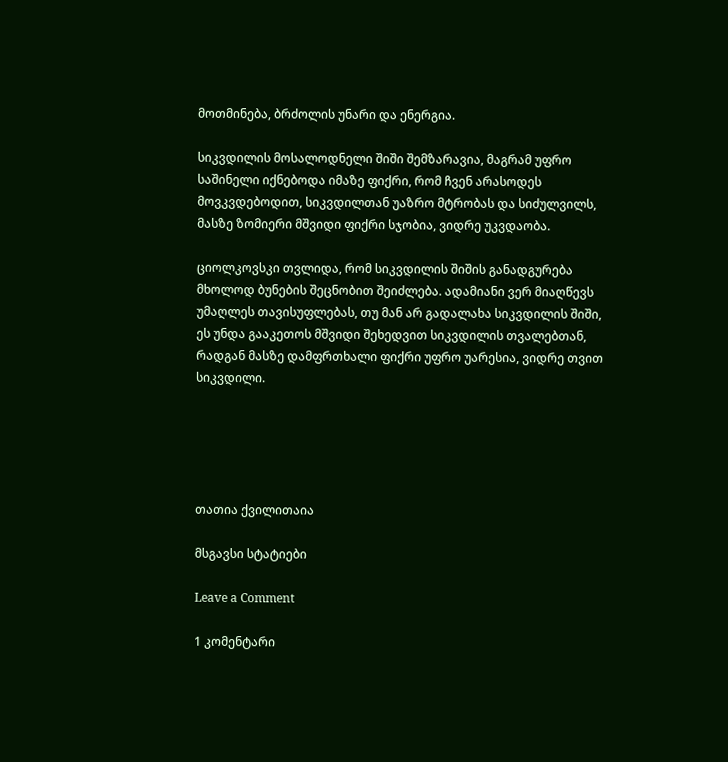მოთმინება, ბრძოლის უნარი და ენერგია.

სიკვდილის მოსალოდნელი შიში შემზარავია, მაგრამ უფრო საშინელი იქნებოდა იმაზე ფიქრი, რომ ჩვენ არასოდეს მოვკვდებოდით, სიკვდილთან უაზრო მტრობას და სიძულვილს, მასზე ზომიერი მშვიდი ფიქრი სჯობია, ვიდრე უკვდაობა.

ციოლკოვსკი თვლიდა, რომ სიკვდილის შიშის განადგურება მხოლოდ ბუნების შეცნობით შეიძლება. ადამიანი ვერ მიაღწევს უმაღლეს თავისუფლებას, თუ მან არ გადალახა სიკვდილის შიში, ეს უნდა გააკეთოს მშვიდი შეხედვით სიკვდილის თვალებთან, რადგან მასზე დამფრთხალი ფიქრი უფრო უარესია, ვიდრე თვით სიკვდილი.





თათია ქვილითაია

მსგავსი სტატიები

Leave a Comment

1 კომენტარი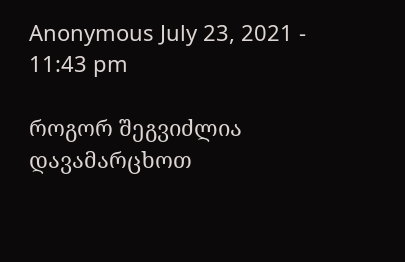Anonymous July 23, 2021 - 11:43 pm

როგორ შეგვიძლია დავამარცხოთ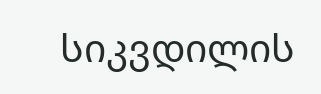სიკვდილის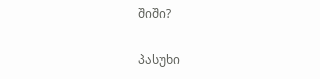შიში?

პასუხი